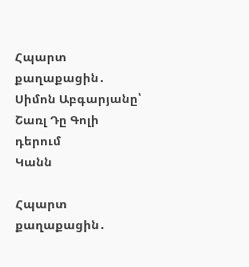Հպարտ քաղաքացին․ Սիմոն Աբգարյանը՝ Շառլ Դը Գոլի դերում
Կանն

Հպարտ քաղաքացին․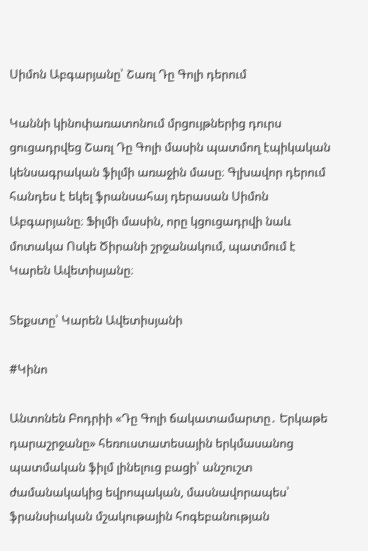Սիմոն Աբգարյանը՝ Շառլ Դը Գոլի դերում

Կաննի կինոփառատոնում մրցույթներից դուրս ցուցադրվեց Շառլ Դը Գոլի մասին պատմող էպիկական կենսագրական ֆիլմի առաջին մասը։ Գլխավոր դերում հանդես է եկել ֆրանսահայ դերասան Սիմոն Աբգարյանը։ Ֆիլմի մասին, որը կցուցադրվի նաև մոտակա Ոսկե Ծիրանի շրջանակում, պատմում է Կարեն Ավետիսյանը։

Տեքստը՝ Կարեն Ավետիսյանի

#Կինո

Անտոնեն Բոդրիի «Դը Գոլի ճակատամարտը․ Երկաթե դարաշրջանը» հեռուստատեսային երկմասանոց պատմական ֆիլմ լինելուց բացի՝ անշուշտ ժամանակակից եվրոպական, մասնավորապես՝ ֆրանսիական մշակութային հոգեբանության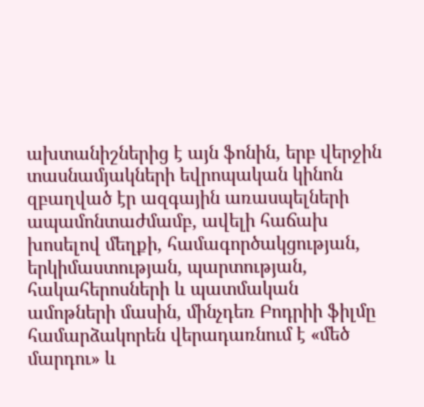ախտանիշներից է այն ֆոնին, երբ վերջին տասնամյակների եվրոպական կինոն զբաղված էր ազգային առասպելների ապամոնտաժմամբ, ավելի հաճախ խոսելով մեղքի, համագործակցության, երկիմաստության, պարտության, հակահերոսների և պատմական ամոթների մասին, մինչդեռ Բոդրիի ֆիլմը համարձակորեն վերադառնում է «մեծ մարդու» և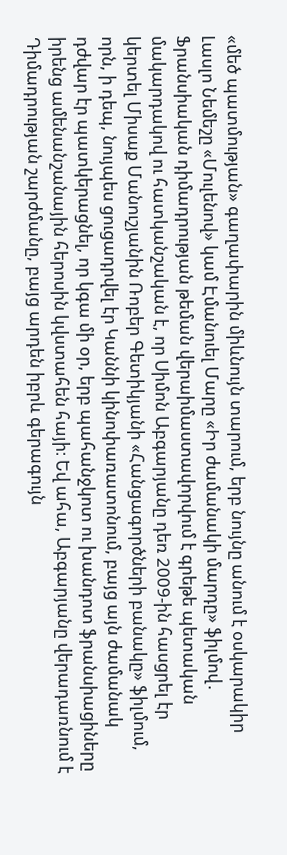«մեծ պատմության» գաղափարին միևնույն տարում, երբ նույնը անում է օսկարակիր Լասլո Նեմեշը «Մուլենով» կամ Էմանուել Մարը «Իր ժամանակի մարդը» ֆիլմով․ Ֆրանսիական դիմադրության թեման վերաիմաստավորվում է գրեթե պետական մակարդակով ու հատկանշական է, որ Սիմոն Աբգարյանը դեռ 2009-ին հասցրել էր կերտել Միսաք Մանուշյանին Ռոբեր Գետիկյանի «Հանցագործների բանակը» ֆիլմում, որն, ի դեպ, նույպես ցուցադրվել էր Կաննի կինոփառատոնում, բայց այն ժամանակ դժվար էր պատկերացնել, որ կգա մի օր, երբ պահանջկոտ ու խանդոտ ֆրանսիացիները իրենց ամենանշանային հերոսին կվստահեն հայի։ Եվ ահա, Աբգարյանը վերադառնում է Դիմադրության շարժմանը, բայց արդեն իբրև գերագույն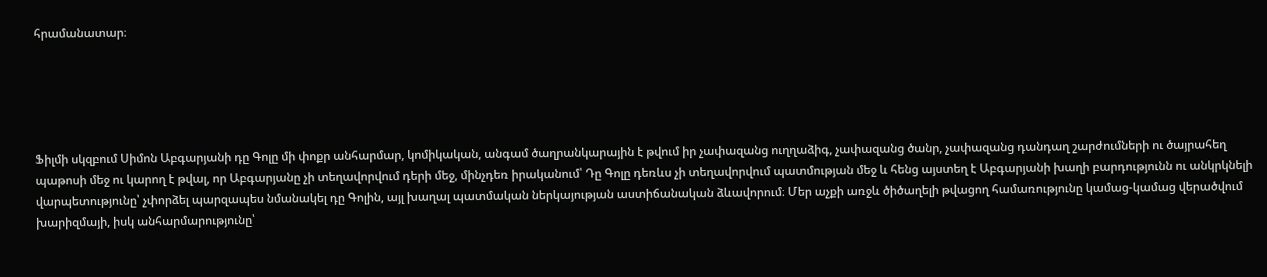հրամանատար։





Ֆիլմի սկզբում Սիմոն Աբգարյանի դը Գոլը մի փոքր անհարմար, կոմիկական, անգամ ծաղրանկարային է թվում իր չափազանց ուղղաձիգ, չափազանց ծանր, չափազանց դանդաղ շարժումների ու ծայրահեղ պաթոսի մեջ ու կարող է թվալ, որ Աբգարյանը չի տեղավորվում դերի մեջ, մինչդեռ իրականում՝ Դը Գոլը դեռևս չի տեղավորվում պատմության մեջ և հենց այստեղ է Աբգարյանի խաղի բարդությունն ու անկրկնելի վարպետությունը՝ չփորձել պարզապես նմանակել դը Գոլին, այլ խաղալ պատմական ներկայության աստիճանական ձևավորում։ Մեր աչքի առջև ծիծաղելի թվացող համառությունը կամաց-կամաց վերածվում խարիզմայի, իսկ անհարմարությունը՝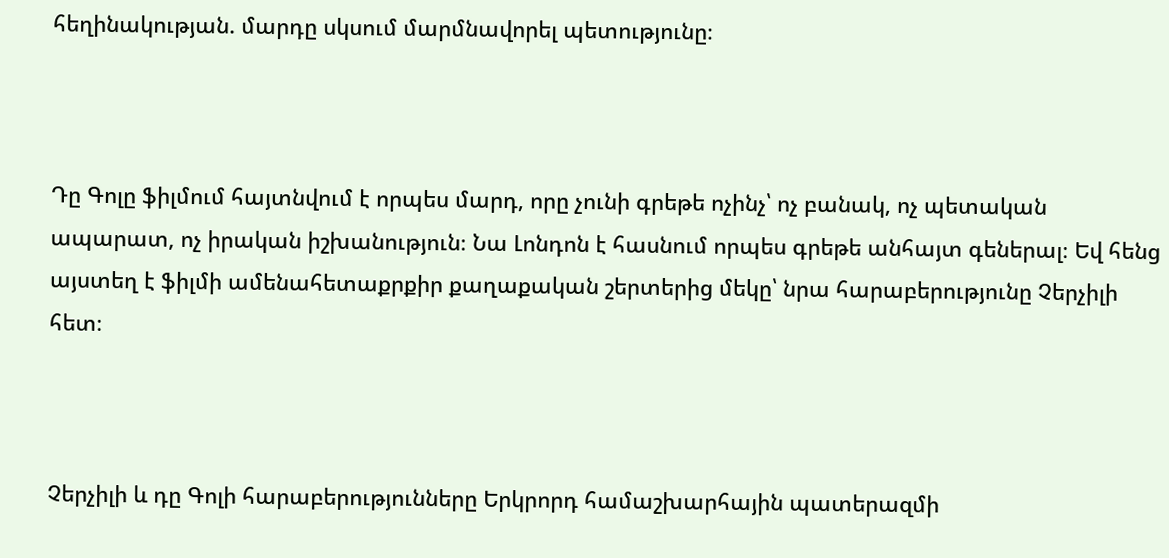հեղինակության. մարդը սկսում մարմնավորել պետությունը։



Դը Գոլը ֆիլմում հայտնվում է որպես մարդ, որը չունի գրեթե ոչինչ՝ ոչ բանակ, ոչ պետական ապարատ, ոչ իրական իշխանություն։ Նա Լոնդոն է հասնում որպես գրեթե անհայտ գեներալ։ Եվ հենց այստեղ է ֆիլմի ամենահետաքրքիր քաղաքական շերտերից մեկը՝ նրա հարաբերությունը Չերչիլի հետ։



Չերչիլի և դը Գոլի հարաբերությունները Երկրորդ համաշխարհային պատերազմի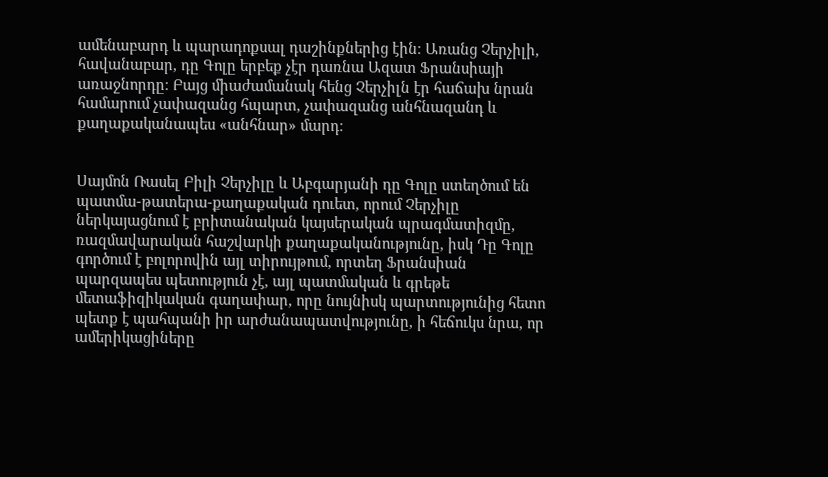ամենաբարդ և պարադոքսալ դաշինքներից էին։ Առանց Չերչիլի, հավանաբար, դը Գոլը երբեք չէր դառնա Ազատ Ֆրանսիայի առաջնորդը։ Բայց միաժամանակ հենց Չերչիլն էր հաճախ նրան համարում չափազանց հպարտ, չափազանց անհնազանդ և քաղաքականապես «անհնար» մարդ։


Սայմոն Ռասել Բիլի Չերչիլը և Աբգարյանի դը Գոլը ստեղծում են  պատմա-թատերա-քաղաքական դուետ, որում Չերչիլը ներկայացնում է բրիտանական կայսերական պրագմատիզմը, ռազմավարական հաշվարկի քաղաքականությունը, իսկ Դը Գոլը գործում է բոլորովին այլ տիրույթում, որտեղ Ֆրանսիան պարզապես պետություն չէ, այլ պատմական և գրեթե մետաֆիզիկական գաղափար, որը նույնիսկ պարտությունից հետո պետք է պահպանի իր արժանապատվությունը, ի հեճուկս նրա, որ ամերիկացիները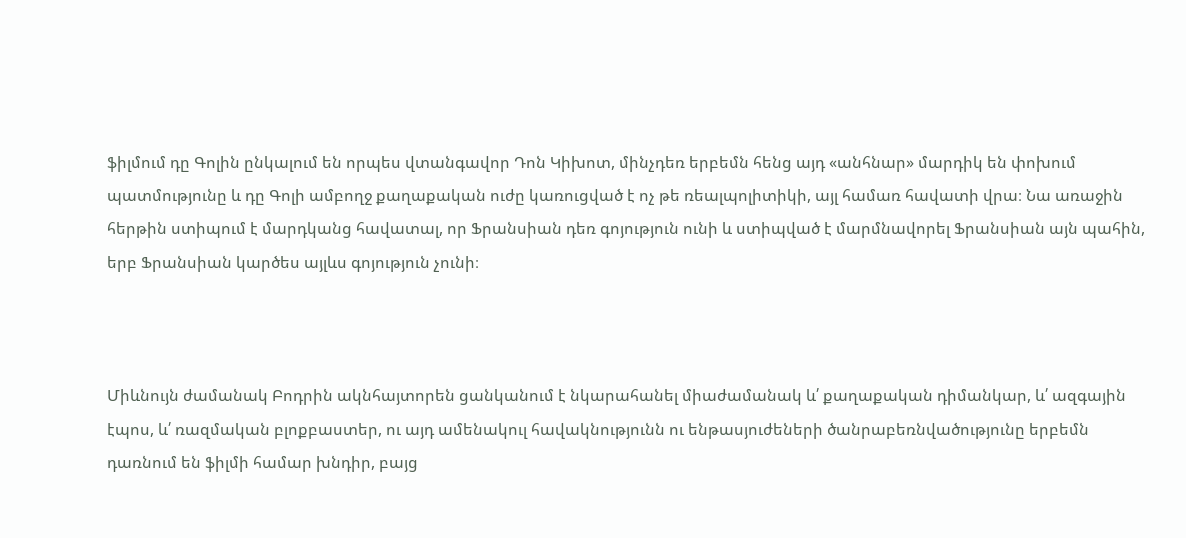ֆիլմում դը Գոլին ընկալում են որպես վտանգավոր Դոն Կիխոտ, մինչդեռ երբեմն հենց այդ «անհնար» մարդիկ են փոխում պատմությունը և դը Գոլի ամբողջ քաղաքական ուժը կառուցված է ոչ թե ռեալպոլիտիկի, այլ համառ հավատի վրա։ Նա առաջին հերթին ստիպում է մարդկանց հավատալ, որ Ֆրանսիան դեռ գոյություն ունի և ստիպված է մարմնավորել Ֆրանսիան այն պահին, երբ Ֆրանսիան կարծես այլևս գոյություն չունի։



Միևնույն ժամանակ Բոդրին ակնհայտորեն ցանկանում է նկարահանել միաժամանակ և՛ քաղաքական դիմանկար, և՛ ազգային էպոս, և՛ ռազմական բլոքբաստեր, ու այդ ամենակուլ հավակնությունն ու ենթասյուժեների ծանրաբեռնվածությունը երբեմն դառնում են ֆիլմի համար խնդիր, բայց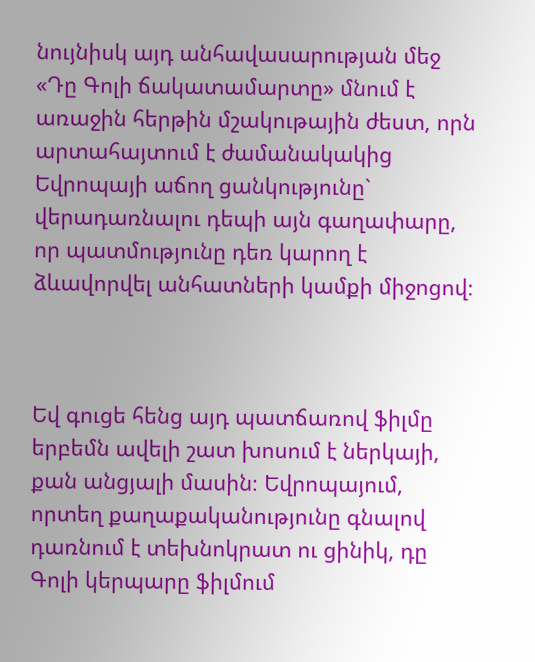նույնիսկ այդ անհավասարության մեջ «Դը Գոլի ճակատամարտը» մնում է առաջին հերթին մշակութային ժեստ, որն արտահայտում է ժամանակակից Եվրոպայի աճող ցանկությունը` վերադառնալու դեպի այն գաղափարը, որ պատմությունը դեռ կարող է ձևավորվել անհատների կամքի միջոցով։



Եվ գուցե հենց այդ պատճառով ֆիլմը երբեմն ավելի շատ խոսում է ներկայի, քան անցյալի մասին։ Եվրոպայում, որտեղ քաղաքականությունը գնալով դառնում է տեխնոկրատ ու ցինիկ, դը Գոլի կերպարը ֆիլմում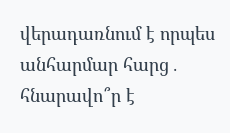վերադառնում է որպես անհարմար հարց․ հնարավո՞ր է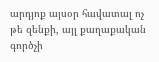արդյոք այսօր հավատալ ոչ թե զենքի, այլ քաղաքական գործչի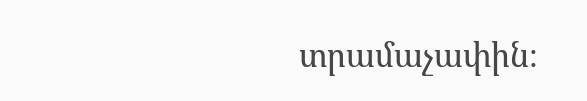տրամաչափին։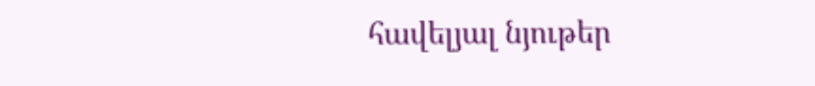հավելյալ նյութեր